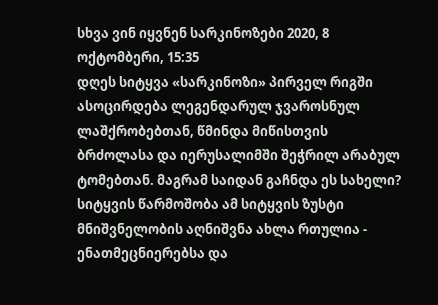სხვა ვინ იყვნენ სარკინოზები 2020, 8 ოქტომბერი, 15:35
დღეს სიტყვა «სარკინოზი» პირველ რიგში ასოცირდება ლეგენდარულ ჯვაროსნულ ლაშქრობებთან, წმინდა მიწისთვის ბრძოლასა და იერუსალიმში შეჭრილ არაბულ ტომებთან. მაგრამ საიდან გაჩნდა ეს სახელი?
სიტყვის წარმოშობა ამ სიტყვის ზუსტი მნიშვნელობის აღნიშვნა ახლა რთულია - ენათმეცნიერებსა და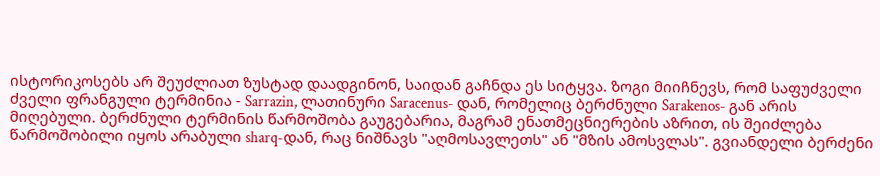ისტორიკოსებს არ შეუძლიათ ზუსტად დაადგინონ, საიდან გაჩნდა ეს სიტყვა. ზოგი მიიჩნევს, რომ საფუძველი ძველი ფრანგული ტერმინია - Sarrazin, ლათინური Saracenus- დან, რომელიც ბერძნული Sarakenos- გან არის მიღებული. ბერძნული ტერმინის წარმოშობა გაუგებარია, მაგრამ ენათმეცნიერების აზრით, ის შეიძლება წარმოშობილი იყოს არაბული sharq-დან, რაც ნიშნავს "აღმოსავლეთს" ან "მზის ამოსვლას". გვიანდელი ბერძენი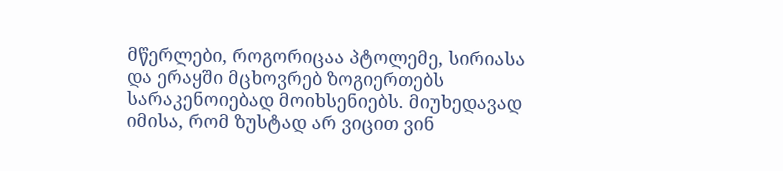მწერლები, როგორიცაა პტოლემე, სირიასა და ერაყში მცხოვრებ ზოგიერთებს სარაკენოიებად მოიხსენიებს. მიუხედავად იმისა, რომ ზუსტად არ ვიცით ვინ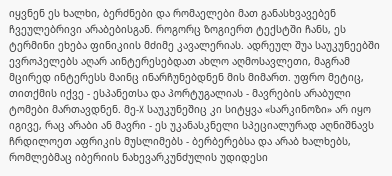იყვნენ ეს ხალხი, ბერძნები და რომაელები მათ განასხვავებენ ჩვეულებრივი არაბებისგან. როგორც ზოგიერთ ტექსტში ჩანს, ეს ტერმინი ეხება ფინიკიის მძიმე კავალერიას. ადრეულ შუა საუკუნეებში ევროპელებს აღარ აინტერესებდათ ახლო აღმოსავლეთი, მაგრამ მცირედ ინტერესს მაინც ინარჩუნებდნენ მის მიმართ. უფრო მეტიც, თითქმის იქვე - ესპანეთსა და პორტუგალიას - მავრების არაბული ტომები მართავდნენ. მე-X საუკუნეშიც კი სიტყვა «სარკინოზი» არ იყო იგივე, რაც არაბი ან მავრი - ეს უკანასკნელი სპეციალურად აღნიშნავს ჩრდილოეთ აფრიკის მუსლიმებს - ბერბერებსა და არაბ ხალხებს, რომლებმაც იბერიის ნახევარკუნძულის უდიდესი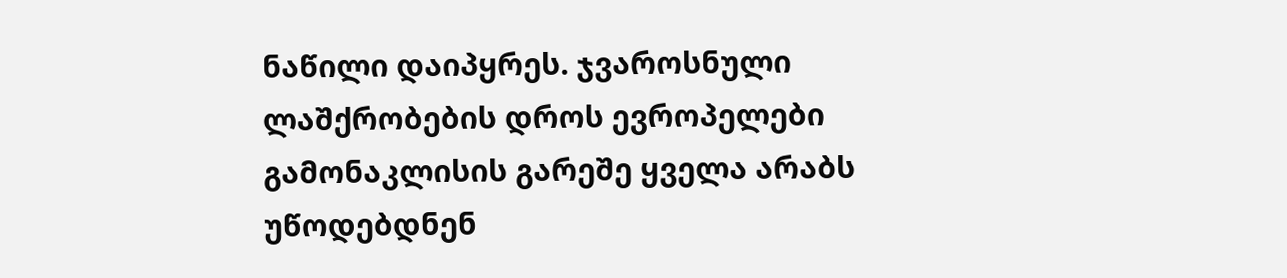ნაწილი დაიპყრეს. ჯვაროსნული ლაშქრობების დროს ევროპელები გამონაკლისის გარეშე ყველა არაბს უწოდებდნენ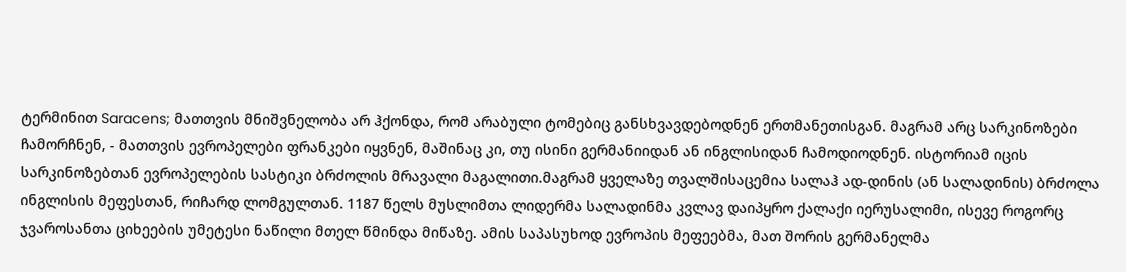ტერმინით Saracens; მათთვის მნიშვნელობა არ ჰქონდა, რომ არაბული ტომებიც განსხვავდებოდნენ ერთმანეთისგან. მაგრამ არც სარკინოზები ჩამორჩნენ, - მათთვის ევროპელები ფრანკები იყვნენ, მაშინაც კი, თუ ისინი გერმანიიდან ან ინგლისიდან ჩამოდიოდნენ. ისტორიამ იცის სარკინოზებთან ევროპელების სასტიკი ბრძოლის მრავალი მაგალითი.მაგრამ ყველაზე თვალშისაცემია სალაჰ ად-დინის (ან სალადინის) ბრძოლა ინგლისის მეფესთან, რიჩარდ ლომგულთან. 1187 წელს მუსლიმთა ლიდერმა სალადინმა კვლავ დაიპყრო ქალაქი იერუსალიმი, ისევე როგორც ჯვაროსანთა ციხეების უმეტესი ნაწილი მთელ წმინდა მიწაზე. ამის საპასუხოდ ევროპის მეფეებმა, მათ შორის გერმანელმა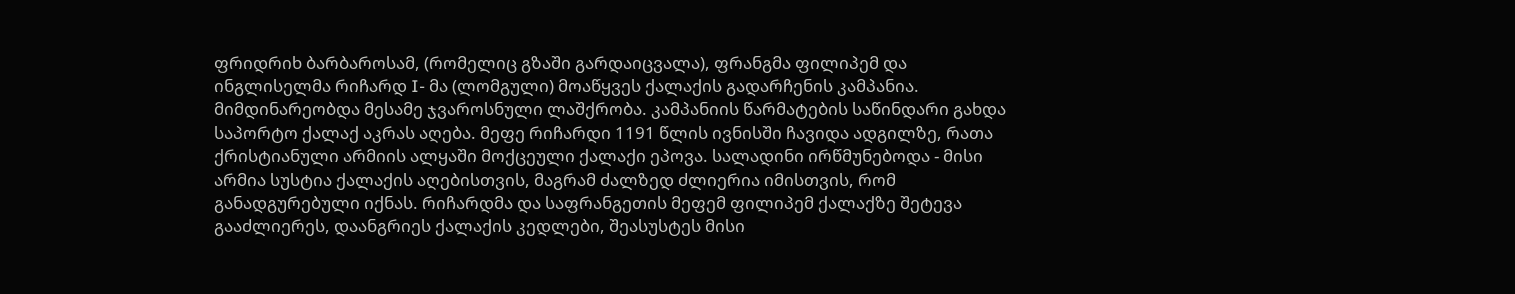ფრიდრიხ ბარბაროსამ, (რომელიც გზაში გარდაიცვალა), ფრანგმა ფილიპემ და ინგლისელმა რიჩარდ I- მა (ლომგული) მოაწყვეს ქალაქის გადარჩენის კამპანია. მიმდინარეობდა მესამე ჯვაროსნული ლაშქრობა. კამპანიის წარმატების საწინდარი გახდა საპორტო ქალაქ აკრას აღება. მეფე რიჩარდი 1191 წლის ივნისში ჩავიდა ადგილზე, რათა ქრისტიანული არმიის ალყაში მოქცეული ქალაქი ეპოვა. სალადინი ირწმუნებოდა - მისი არმია სუსტია ქალაქის აღებისთვის, მაგრამ ძალზედ ძლიერია იმისთვის, რომ განადგურებული იქნას. რიჩარდმა და საფრანგეთის მეფემ ფილიპემ ქალაქზე შეტევა გააძლიერეს, დაანგრიეს ქალაქის კედლები, შეასუსტეს მისი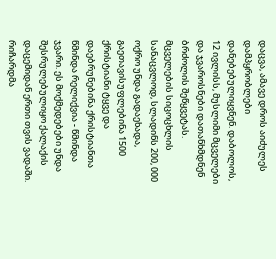დაცვა, ამავე დროს აიძულეს დამპყრობლები დანებებულიყვნენ. დაბოლოს, 12 ივლისს, მუსლიმი მცველები და ჯვაროსნები დათანხმდნენ ბრძოლის შეწყვეტას. მცველების სიცოცხლის სანაცვლოდ, სლადინს 200, 000 ოქრო უნდა გადაეხადა, გაეთავისუფლებინა 1500 ქრისტიანი ტყვე და დაებრუნებინა ქრისტიანთა წმინდა რელიქვია - წმინდა ჯვარი. ეს მოქმედებები უნდა შესრულებულიყო ქალაქის დაცემიდან ერთი თვის ვადაში. რიჩარდმა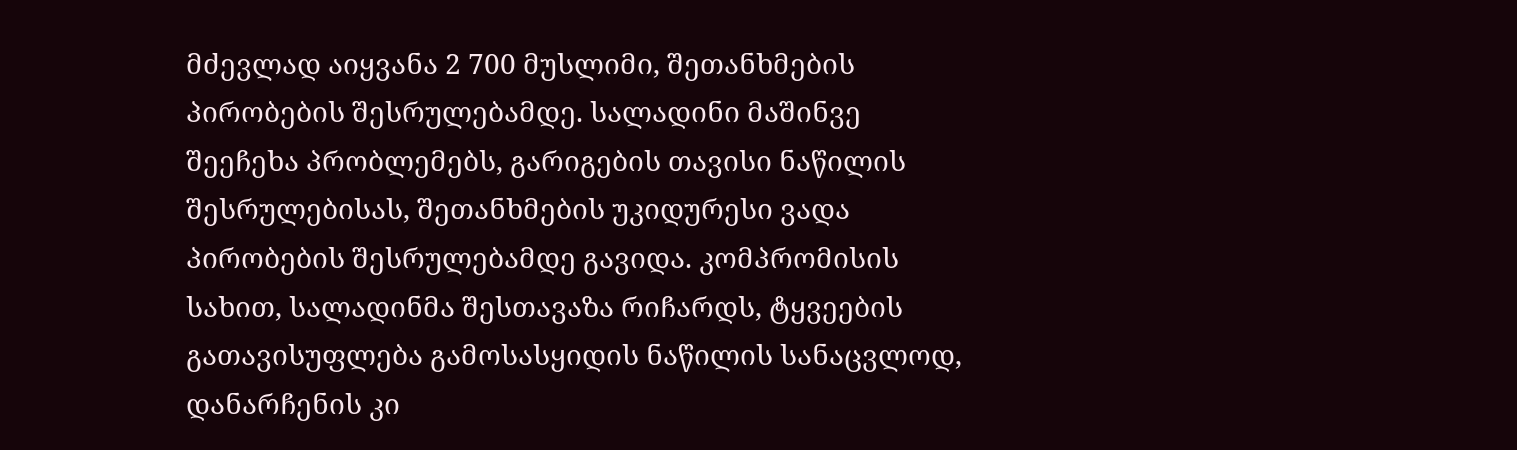მძევლად აიყვანა 2 700 მუსლიმი, შეთანხმების პირობების შესრულებამდე. სალადინი მაშინვე შეეჩეხა პრობლემებს, გარიგების თავისი ნაწილის შესრულებისას, შეთანხმების უკიდურესი ვადა პირობების შესრულებამდე გავიდა. კომპრომისის სახით, სალადინმა შესთავაზა რიჩარდს, ტყვეების გათავისუფლება გამოსასყიდის ნაწილის სანაცვლოდ, დანარჩენის კი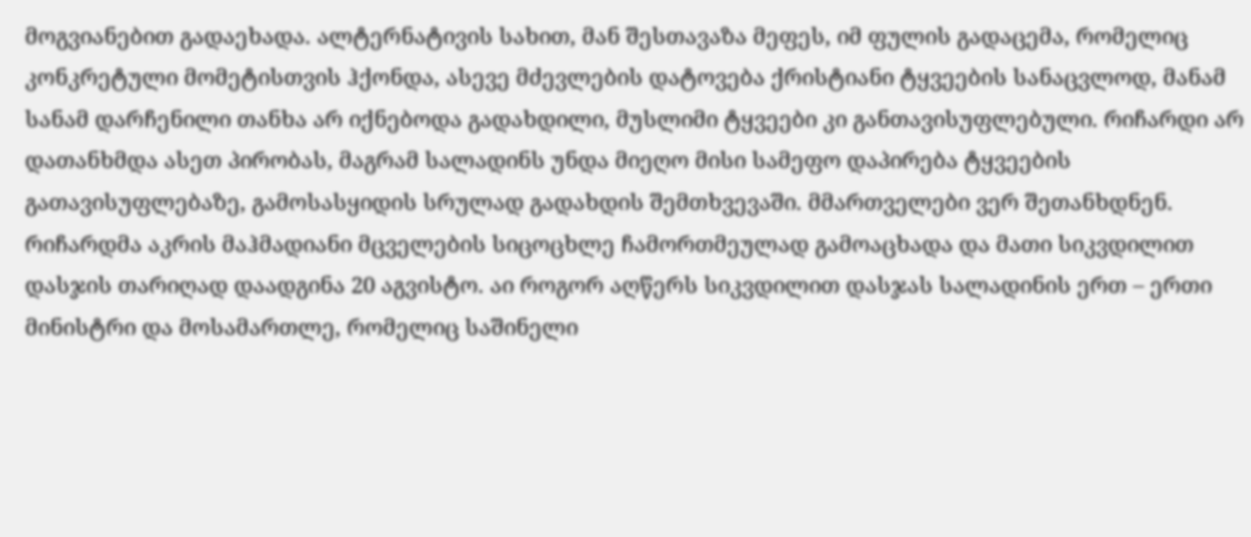მოგვიანებით გადაეხადა. ალტერნატივის სახით, მან შესთავაზა მეფეს, იმ ფულის გადაცემა, რომელიც კონკრეტული მომეტისთვის ჰქონდა, ასევე მძევლების დატოვება ქრისტიანი ტყვეების სანაცვლოდ, მანამ სანამ დარჩენილი თანხა არ იქნებოდა გადახდილი, მუსლიმი ტყვეები კი განთავისუფლებული. რიჩარდი არ დათანხმდა ასეთ პირობას, მაგრამ სალადინს უნდა მიეღო მისი სამეფო დაპირება ტყვეების გათავისუფლებაზე, გამოსასყიდის სრულად გადახდის შემთხვევაში. მმართველები ვერ შეთანხდნენ. რიჩარდმა აკრის მაჰმადიანი მცველების სიცოცხლე ჩამორთმეულად გამოაცხადა და მათი სიკვდილით დასჯის თარიღად დაადგინა 20 აგვისტო. აი როგორ აღწერს სიკვდილით დასჯას სალადინის ერთ – ერთი მინისტრი და მოსამართლე, რომელიც საშინელი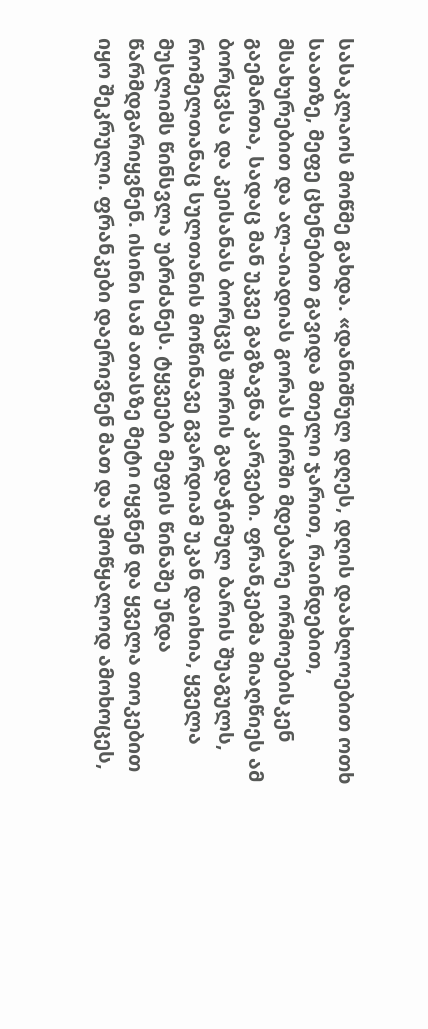სასაკლაოს მოწმე გახდა. «დანიშნულ დღეს, დღის დაახლოებით ოთხ საათზე, მეფე ცხენებით გავიდა მთელი ჯარით, რაინდებით, მსახურებით და ალ-აიადიას გორას ძირში მდებარე ორმოებისკენ გაემართა, სადაც მან უკვე გაგზავნა კარვები. ფრანკებმა მიაღწიეს ამ ბორცვსა და კეისანას ბორცვს შორის გადაჭიმულ ბარის შუაგულს, რომელთანაც სულთანის მოწინავე გვარდიამ უკან დაიხია, ყველა მუსლიმს წინსვლა უბრძანეს. ტყვეები მეფის წინაშე უნდა წარმდგარიყვნენ. ისინი სამ ათასზე მეტი იყვნენ და ყველა თოკებით იყო შეკრული. ფრანკები დაერივნენ მათ და უმოწყალოდ ამოხოცეს,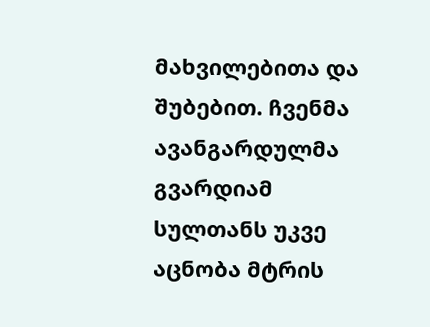მახვილებითა და შუბებით. ჩვენმა ავანგარდულმა გვარდიამ სულთანს უკვე აცნობა მტრის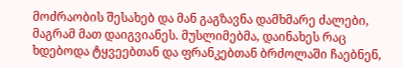მოძრაობის შესახებ და მან გაგზავნა დამხმარე ძალები, მაგრამ მათ დაიგვიანეს. მუსლიმებმა, დაინახეს რაც ხდებოდა ტყვეებთან და ფრანკებთან ბრძოლაში ჩაებნენ,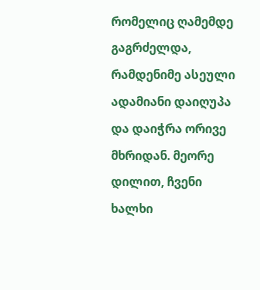რომელიც ღამემდე გაგრძელდა, რამდენიმე ასეული ადამიანი დაიღუპა და დაიჭრა ორივე მხრიდან. მეორე დილით, ჩვენი ხალხი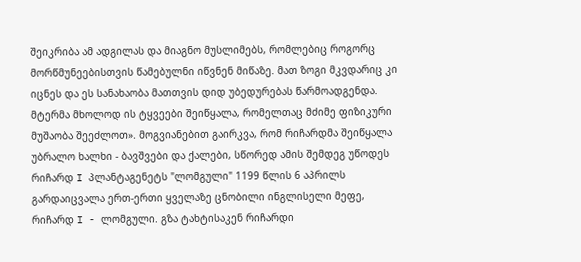შეიკრიბა ამ ადგილას და მიაგნო მუსლიმებს, რომლებიც როგორც მორწმუნეებისთვის წამებულნი იწვნენ მიწაზე. მათ ზოგი მკვდარიც კი იცნეს და ეს სანახაობა მათთვის დიდ უბედურებას წარმოადგენდა. მტერმა მხოლოდ ის ტყვეები შეიწყალა, რომელთაც მძიმე ფიზიკური მუშაობა შეეძლოთ». მოგვიანებით გაირკვა, რომ რიჩარდმა შეიწყალა უბრალო ხალხი - ბავშვები და ქალები, სწორედ ამის შემდეგ უწოდეს რიჩარდ I პლანტაგენეტს "ლომგული" 1199 წლის 6 აპრილს გარდაიცვალა ერთ-ერთი ყველაზე ცნობილი ინგლისელი მეფე, რიჩარდ I - ლომგული. გზა ტახტისაკენ რიჩარდი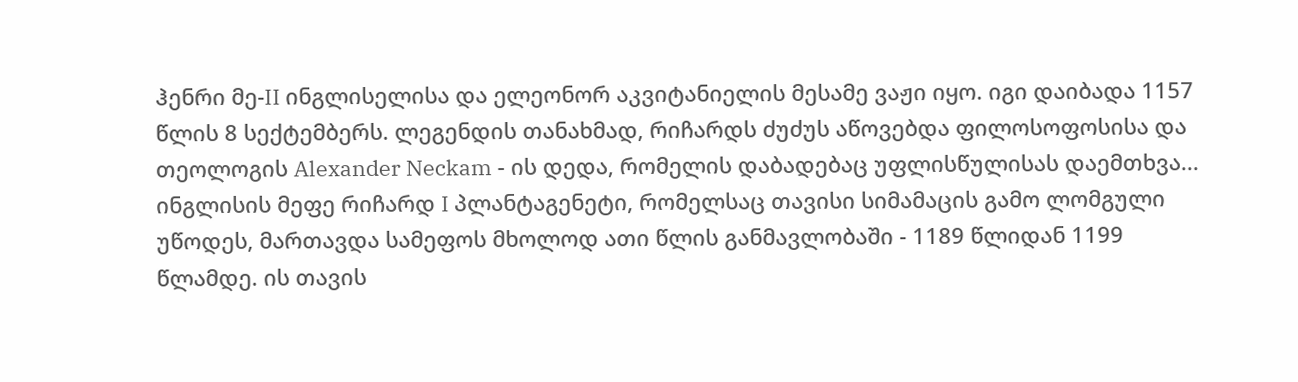ჰენრი მე-II ინგლისელისა და ელეონორ აკვიტანიელის მესამე ვაჟი იყო. იგი დაიბადა 1157 წლის 8 სექტემბერს. ლეგენდის თანახმად, რიჩარდს ძუძუს აწოვებდა ფილოსოფოსისა და თეოლოგის Alexander Neckam - ის დედა, რომელის დაბადებაც უფლისწულისას დაემთხვა... ინგლისის მეფე რიჩარდ I პლანტაგენეტი, რომელსაც თავისი სიმამაცის გამო ლომგული უწოდეს, მართავდა სამეფოს მხოლოდ ათი წლის განმავლობაში - 1189 წლიდან 1199 წლამდე. ის თავის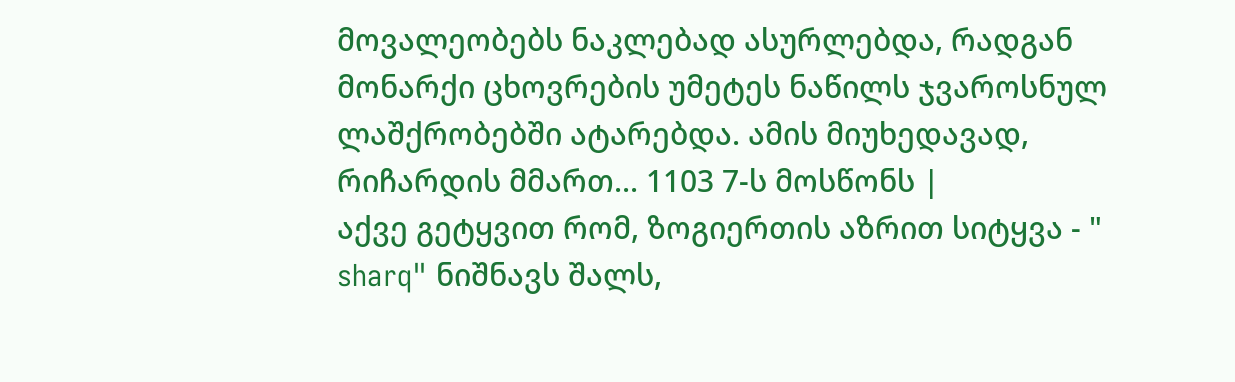მოვალეობებს ნაკლებად ასურლებდა, რადგან მონარქი ცხოვრების უმეტეს ნაწილს ჯვაროსნულ ლაშქრობებში ატარებდა. ამის მიუხედავად, რიჩარდის მმართ... 1103 7-ს მოსწონს |
აქვე გეტყვით რომ, ზოგიერთის აზრით სიტყვა - " sharq" ნიშნავს შალს,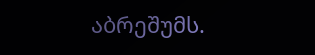აბრეშუმს.